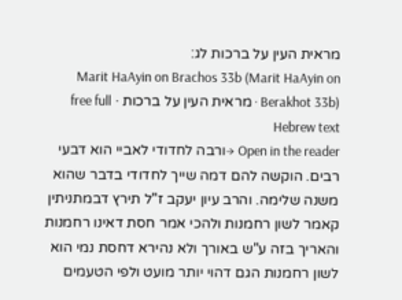מראית העין על ברכות לג:
Marit HaAyin on Brachos 33b (Marit HaAyin on Berakhot 33b) · מראית העין על ברכות · free full Hebrew text
Open in the reader →ורבה לחדודי לאביי הוא דבעי רבים. הוקשה להם דמה שייך לחדודי בדבר שהוא משנה שלימה. והרב עיון יעקב ז"ל תירץ דבמתניתין קאמר לשון רחמנות ולהכי אמר חסת דאינו רחמנות והאריך בזה ע"ש באורך ולא נהירא דחסת נמי הוא לשון רחמנות הגם דהוי יותר מועט ולפי הטעמים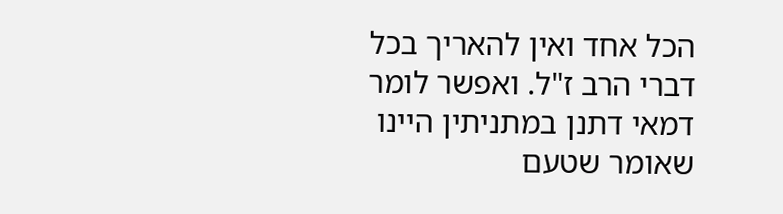הכל אחד ואין להאריך בכל דברי הרב ז"ל. ואפשר לומר דמאי דתנן במתניתין היינו שאומר שטעם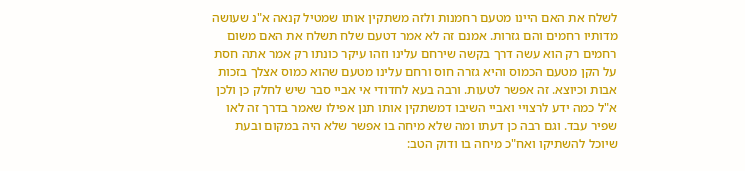לשלח את האם היינו מטעם רחמנות ולזה משתקין אותו שמטיל קנאה א"נ שעושה מדותיו רחמים והם גזרות. אמנם זה לא אמר דטעם שלח תשלח את האם משום רחמים רק הוא עשה דרך בקשה שירחם עלינו וזהו עיקר כונתו רק אמר אתה חסת על הקן מטעם הכמוס והיא גזרה חוס ורחם עלינו מטעם שהוא כמוס אצלך בזכות אבות וכיוצא. זה אפשר לטעות. ורבה בעא לחדודי אי אביי סבר שיש לחלק כן ולכן א"ל כמה ידע לרצויי ואביי השיבו דמשתקין אותו תנן אפילו שאמר בדרך זה לאו שפיר עבד. וגם רבה כן דעתו ומה שלא מיחה בו אפשר שלא היה במקום ובעת שיוכל להשתיקו ואח"כ מיחה בו ודוק הטב: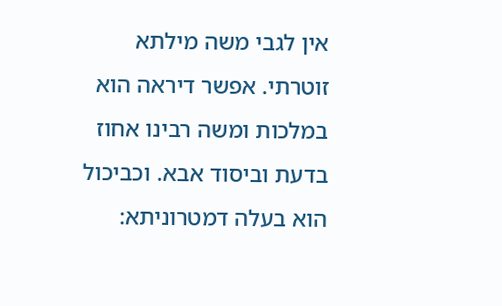אין לגבי משה מילתא זוטרתי. אפשר דיראה הוא במלכות ומשה רבינו אחוז בדעת וביסוד אבא. וכביכול הוא בעלה דמטרוניתא: